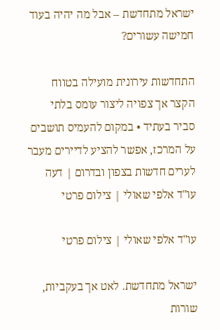ישראל מתחדשת – אבל מה יהיה בעוד חמישה עשורים?

התחדשות עירונית מועילה בטווח הקצר אך צפויה ליצור עומס בלתי סביר בעתיד • במקום להעמיס תושבים על המרכז, אפשר להציע לדיירים מעבר לערים חדשות בצפון ובדרום | דעה
עו"ד אלפי שאולי | צילום פרטי

עו"ד אלפי שאולי | צילום פרטי

ישראל מתחדשת. לאט אך בעקביות, שורות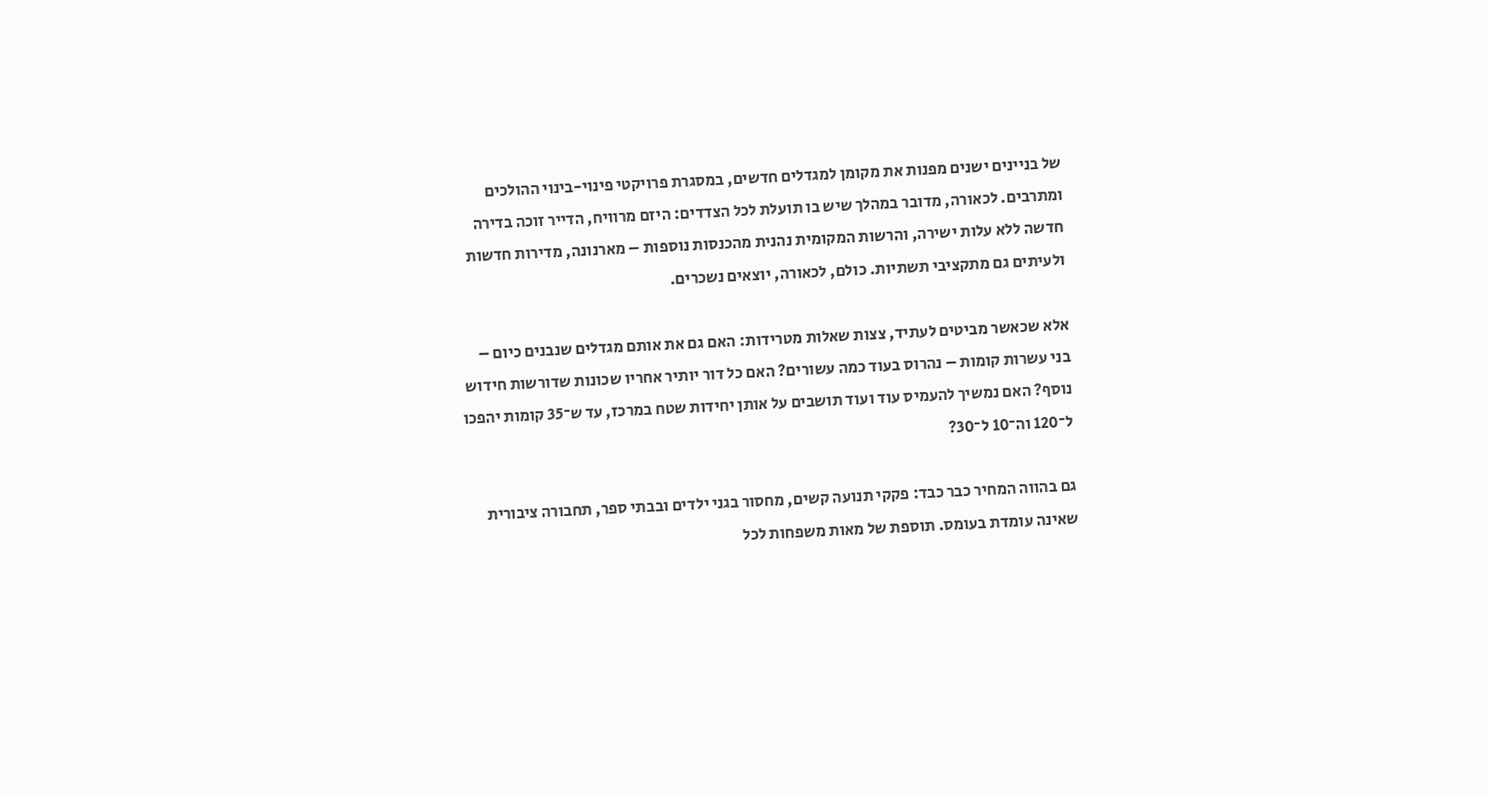של בניינים ישנים מפנות את מקומן למגדלים חדשים, במסגרת פרויקטי פינוי-בינוי ההולכים ומתרבים. לכאורה, מדובר במהלך שיש בו תועלת לכל הצדדים: היזם מרוויח, הדייר זוכה בדירה חדשה ללא עלות ישירה, והרשות המקומית נהנית מהכנסות נוספות – מארנונה, מדירות חדשות ולעיתים גם מתקציבי תשתיות. כולם, לכאורה, יוצאים נשכרים.

אלא שכאשר מביטים לעתיד, צצות שאלות מטרידות: האם גם את אותם מגדלים שנבנים כיום – בני עשרות קומות – נהרוס בעוד כמה עשורים? האם כל דור יותיר אחריו שכונות שדורשות חידוש נוסף? האם נמשיך להעמיס עוד ועוד תושבים על אותן יחידות שטח במרכז, עד ש־35 קומות יהפכו ל־120 וה־10 ל־30?

גם בהווה המחיר כבר כבד: פקקי תנועה קשים, מחסור בגני ילדים ובבתי ספר, תחבורה ציבורית שאינה עומדת בעומס. תוספת של מאות משפחות לכל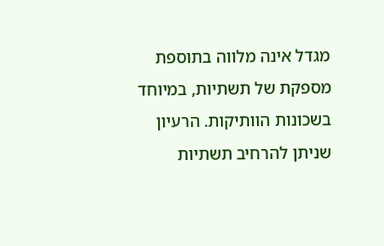מגדל אינה מלווה בתוספת מספקת של תשתיות, במיוחד בשכונות הוותיקות. הרעיון שניתן להרחיב תשתיות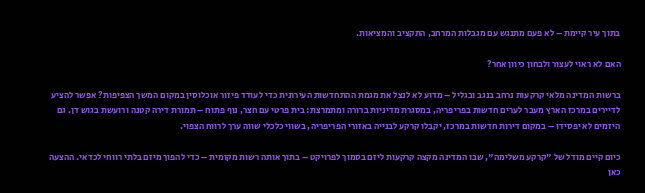בתוך עיר קיימת – לא פעם מתנגש עם מגבלות המרחב, התקציב והמציאות.

האם לא ראוי לעצור ולבחון כיוון אחר?

ברשות המדינה מלאי קרקעות נרחב בנגב ובגליל – מדוע לא לנצל את מגמת ההתחדשות העירונית כדי לעודד פיזור אוכלוסין במקום המשך הצפיפות? אפשר להציע לדיירים במרכז הארץ מעבר לערים חדשות בפריפריה, במסגרת מדיניות ברורה ומתמרצת: בית פרטי עם חצר, נוף פתוח – תמורת דירה קטנה ורועשת בגוש דן. גם היזמים לא יפסידו – במקום דירות חדשות במרכז, יקבלו קרקע לבנייה באזורי הפריפריה, בשווי כלכלי שווה ערך לרווח הצפוי.

כיום קיים מודל של "קרקע משלימה", שבו המדינה מקצה קרקעות ליזם בסמוך לפרויקט – בתוך אותה רשות מקומית – כדי להפוך מיזם בלתי רווחי לכדאי. ההצעה כאן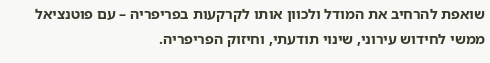שואפת להרחיב את המודל ולכוון אותו לקרקעות בפריפריה – עם פוטנציאל ממשי לחידוש עירוני, שינוי תודעתי, וחיזוק הפריפריה.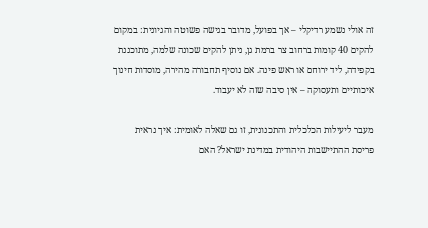זה אולי נשמע רדיקלי – אך בפועל, מדובר בגישה פשוטה והגיונית: במקום להקים 40 קומות ברחוב צר ברמת גן, ניתן להקים שכונה שלמה, מתוכננת בקפידה, ליד ירוחם או ראש פינה. אם נוסיף תחבורה מהירה, מוסדות חינוך איכותיים ותעסוקה – אין סיבה שזה לא יעבוד.

מעבר ליעילות הכלכלית והתכנונית, זו גם שאלה לאומית: איך נראית פריסת ההתיישבות היהודית במדינת ישראל? האם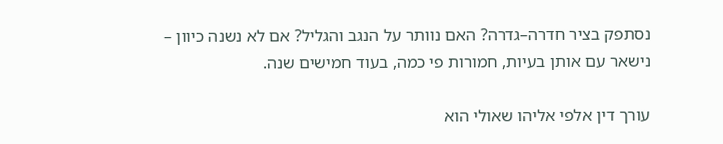נסתפק בציר חדרה–גדרה? האם נוותר על הנגב והגליל? אם לא נשנה כיוון – נישאר עם אותן בעיות, חמורות פי כמה, בעוד חמישים שנה.

עורך דין אלפי אליהו שאולי הוא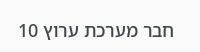חבר מערכת ערוץ 10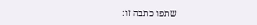שתפו כתבה זו: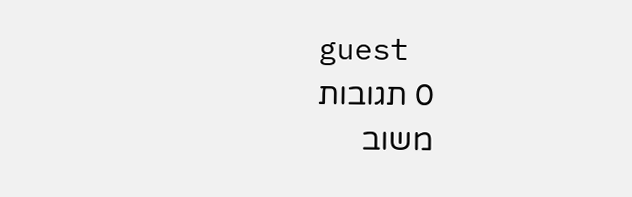guest
0 תגובות
משוב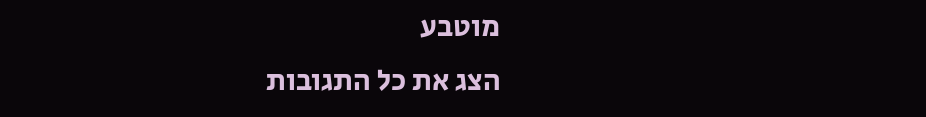מוטבע
הצג את כל התגובות